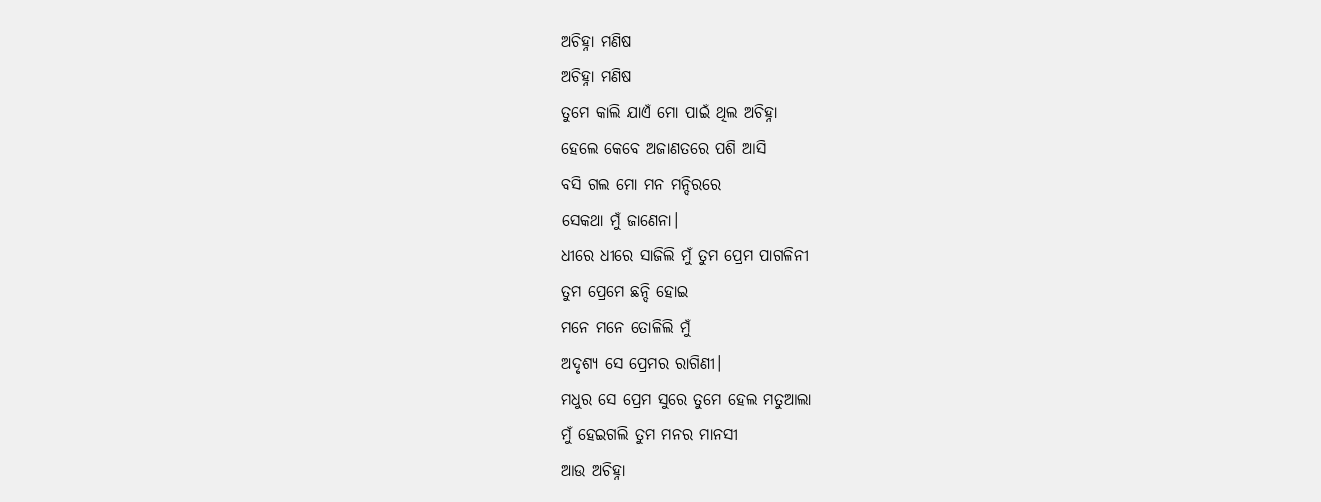ଅଚିହ୍ନା ମଣିଷ
ଅଚିହ୍ନା ମଣିଷ
ତୁମେ କାଲି ଯାଏଁ ମୋ ପାଇଁ ଥିଲ ଅଚିହ୍ନା
ହେଲେ କେବେ ଅଜାଣତରେ ପଶି ଆସି
ବସି ଗଲ ମୋ ମନ ମନ୍ଦିରରେ
ସେକଥା ମୁଁ ଜାଣେନା।
ଧୀରେ ଧୀରେ ସାଜିଲି ମୁଁ ତୁମ ପ୍ରେମ ପାଗଳିନୀ
ତୁମ ପ୍ରେମେ ଛନ୍ଦି ହୋଇ
ମନେ ମନେ ତୋଳିଲି ମୁଁ
ଅଦୃଶ୍ୟ ସେ ପ୍ରେମର ରାଗିଣୀ।
ମଧୁର ସେ ପ୍ରେମ ସୁରେ ତୁମେ ହେଲ ମତୁଆଲା
ମୁଁ ହେଇଗଲି ତୁମ ମନର ମାନସୀ
ଆଉ ଅଚିହ୍ନା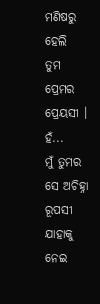ମଣିଷରୁ ହେଲି
ତୁମ ପ୍ରେମର ପ୍ରେୟସୀ ।
ହଁ...
ମୁଁ ତୁମର ସେ ଅଚିହ୍ନା ରୂପସୀ
ଯାହାକୁ ନେଇ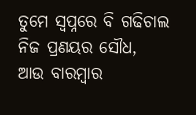ତୁମେ ସ୍ୱପ୍ନରେ ବି ଗଢିଚାଲ
ନିଜ ପ୍ରଣୟର ସୌଧ,
ଆଉ ବାରମ୍ବାର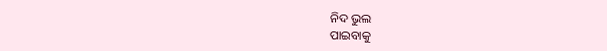ନିଦ ଭୁଲ
ପାଇବାକୁ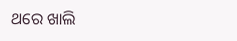ଥରେ ଖାଲି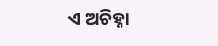ଏ ଅଚିହ୍ନା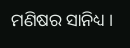ମଣିଷର ସାନିଧ୍ୟ ।